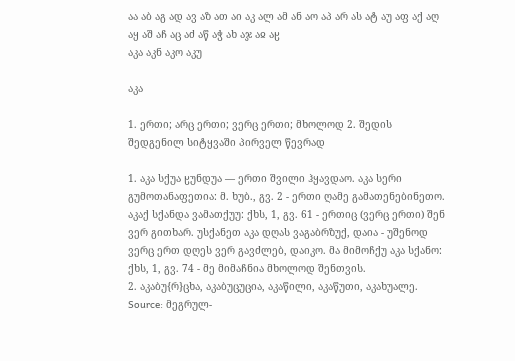აა აბ აგ ად ავ აზ ათ აი აკ ალ ამ ან აო აპ არ ას ატ აუ აფ აქ აღ აყ აშ აჩ აც აძ აწ აჭ ახ აჯ აჲ აჸ
აკა აკნ აკო აკუ

აკა

1. ერთი; არც ერთი; ვერც ერთი; მხოლოდ 2. შედის შედგენილ სიტყვაში პირველ წევრად

1. აკა სქუა ჸუნდუა — ერთი შვილი ჰყავდაო. აკა სერი გუმოთანაფეთია: მ. ხუბ., გვ. 2 - ერთი ღამე გამათენებინეთო. აკაქ სქანდა ვამათქუუ: ქხს, 1, გვ. 61 - ერთიც (ვერც ერთი) შენ ვერ გითხარ. უსქანეთ აკა დღას ვაგაბრზუქ, დაია - უშენოდ ვერც ერთ დღეს ვერ გავძლებ, დაიკო. მა მიმოჩქუ აკა სქანო: ქხს, 1, გვ. 74 - მე მიმაჩნია მხოლოდ შენთვის.
2. აკაბუ{რ}ცხა, აკაბუცუცია, აკაწილი, აკაწუთი, აკახუალე.
Source: მეგრულ-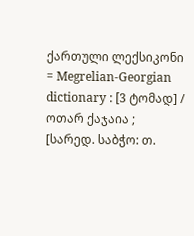ქართული ლექსიკონი = Megrelian-Georgian dictionary : [3 ტომად] / ოთარ ქაჯაია ; [სარედ. საბჭო: თ.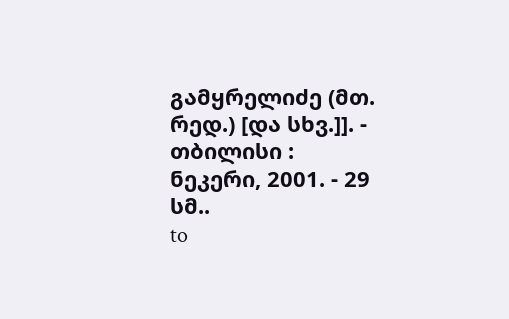გამყრელიძე (მთ. რედ.) [და სხვ.]]. - თბილისი : ნეკერი, 2001. - 29 სმ..
to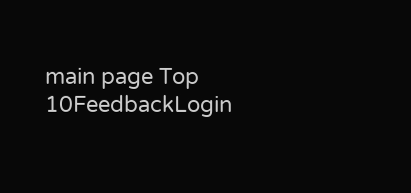main page Top 10FeedbackLogin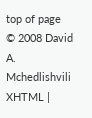top of page
© 2008 David A. Mchedlishvili XHTML |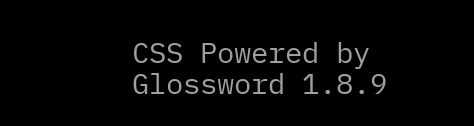CSS Powered by Glossword 1.8.9